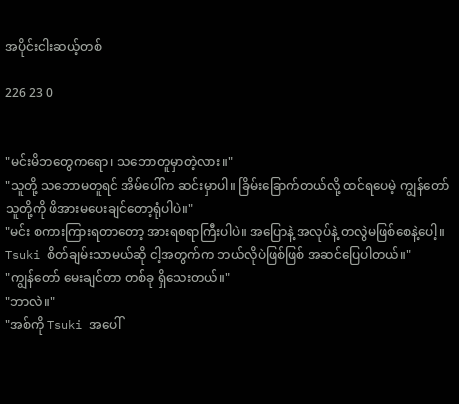အပိုင်းငါးဆယ့်တစ်

226 23 0


"မင်းမိဘတွေကရော၊ သဘောတူမှာတဲ့လား။"
"သူတို့ သဘောမတူရင် အိမ်ပေါ်က ဆင်းမှာပါ။ ခြိမ်းခြောက်တယ်လို့ ထင်ရပေမဲ့ ကျွန်တော် သူတို့ကို ဖိအားမပေးချင်တော့ရုံပါပဲ။"
"မင်း စကားကြားရတာတော့ အားရစရာကြီးပါပဲ။ အပြောနဲ့ အလုပ်နဲ့ တလွဲမဖြစ်စေနဲ့ပေါ့။ Tsuki စိတ်ချမ်းသာမယ်ဆို ငါ့အတွက်က ဘယ်လိုပဲဖြစ်ဖြစ် အဆင်ပြေပါတယ်။"
"ကျွန်တော် မေးချင်တာ တစ်ခု ရှိသေးတယ်။"
"ဘာလဲ။"
"အစ်ကို Tsuki အပေါ်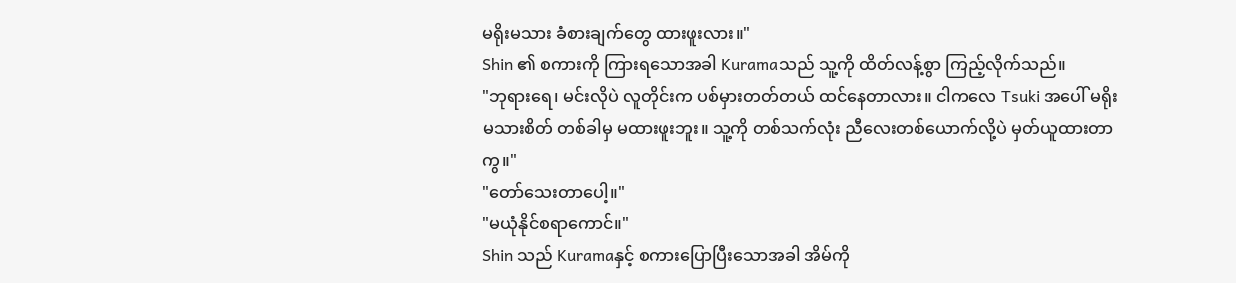မရိုးမသား ခံစားချက်တွေ ထားဖူးလား။"
Shin ၏ စကားကို ကြားရသောအခါ Kuramaသည် သူ့ကို ထိတ်လန့်စွာ ကြည့်လိုက်သည်။
"ဘုရားရေ၊ မင်းလိုပဲ လူတိုင်းက ပစ်မှားတတ်တယ် ထင်နေတာလား။ ငါကလေ Tsuki အပေါ် မရိုးမသားစိတ် တစ်ခါမှ မထားဖူးဘူး။ သူ့ကို တစ်သက်လုံး ညီလေးတစ်ယောက်လို့ပဲ မှတ်ယူထားတာကွ။"
"တော်သေးတာပေါ့။"
"မယုံနိုင်စရာကောင်။"
Shin သည် Kuramaနှင့် စကားပြောပြီးသောအခါ အိမ်ကို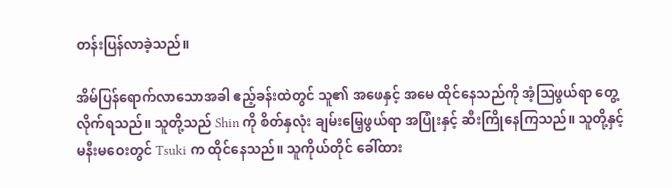တန်းပြန်လာခဲ့သည်။

အိမ်ပြန်ရောက်လာသောအခါ ဧည့်ခန်းထဲတွင် သူ၏ အဖေနှင့် အမေ ထိုင်နေသည်ကို အံ့ဩဖွယ်ရာ တွေ့လိုက်ရသည်။ သူတို့သည် Shin ကို စိတ်နှလုံး ချမ်းမြေ့ဖွယ်ရာ အပြုံးနှင့် ဆီးကြိုနေကြသည်။ သူတို့နှင့် မနီးမဝေးတွင် Tsuki က ထိုင်နေသည်။ သူကိုယ်တိုင် ခေါ်ထား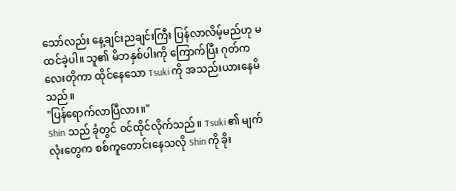သော်လည်း နေ့ချင်းညချင်းကြီး ပြန်လာလိမ့်မည်ဟု မထင်ခဲ့ပါ။ သူ၏ မိဘနှစ်ပါးကို ကြောက်ပြီး ဂုတ်ကလေးတိုကာ ထိုင်နေသော Tsuki ကို အသည်းယားနေမိသည်။
"ပြန်ရောက်လာပြီလား။"
Shin သည် ခုံတွင် ဝင်ထိုင်လိုက်သည်။ Tsuki ၏ မျက်လုံးတွေက စစ်ကူတောင်းနေသလို Shin ကို ခိုး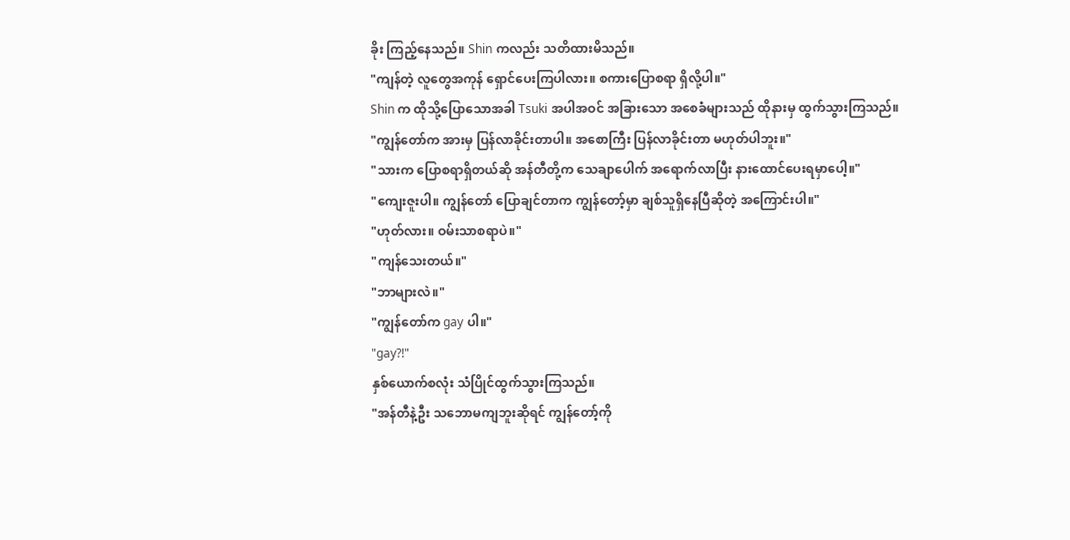ခိုး ကြည့်နေသည်။ Shin ကလည်း သတိထားမိသည်။
"ကျန်တဲ့ လူတွေအကုန် ရှောင်ပေးကြပါလား။ စကားပြောစရာ ရှိလို့ပါ။"
Shin က ထိုသို့ပြောသောအခါ Tsuki အပါအဝင် အခြားသော အစေခံများသည် ထိုနားမှ ထွက်သွားကြသည်။
"ကျွန်တော်က အားမှ ပြန်လာခိုင်းတာပါ။ အစောကြီး ပြန်လာခိုင်းတာ မဟုတ်ပါဘူး။"
"သားက ပြောစရာရှိတယ်ဆို အန်တီတို့က သေချာပေါက် အရောက်လာပြီး နားထောင်ပေးရမှာပေါ့။"
"ကျေးဇူးပါ။ ကျွန်တော် ပြောချင်တာက ကျွန်တော့်မှာ ချစ်သူရှိနေပြီဆိုတဲ့ အကြောင်းပါ။"
"ဟုတ်လား။ ဝမ်းသာစရာပဲ။"
"ကျန်သေးတယ်။"
"ဘာများလဲ။"
"ကျွန်တော်က gay ပါ။"
"gay?!"
နှစ်ယောက်စလုံး သံပြိုင်ထွက်သွားကြသည်။
"အန်တီနဲ့ဦး သဘောမကျဘူးဆိုရင် ကျွန်တော့်ကို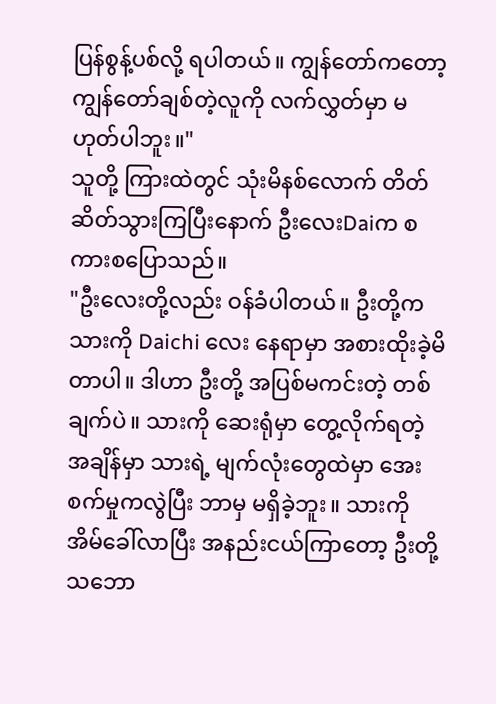ပြန်စွန့်ပစ်လို့ ရပါတယ်။ ကျွန်တော်ကတော့ ကျွန်တော်ချစ်တဲ့လူကို လက်လွှတ်မှာ မဟုတ်ပါဘူး။"
သူတို့ ကြားထဲတွင် သုံးမိနစ်လောက် တိတ်ဆိတ်သွားကြပြီးနောက် ဦးလေးDaiက စကားစပြောသည်။
"ဦးလေးတို့လည်း ဝန်ခံပါတယ်။ ဦးတို့က သားကို Daichi လေး နေရာမှာ အစားထိုးခဲ့မိတာပါ။ ဒါဟာ ဦးတို့ အပြစ်မကင်းတဲ့ တစ်ချက်ပဲ။ သားကို ဆေးရုံမှာ တွေ့လိုက်ရတဲ့ အချိန်မှာ သားရဲ့ မျက်လုံးတွေထဲမှာ အေးစက်မှုကလွဲပြီး ဘာမှ မရှိခဲ့ဘူး။ သားကို အိမ်ခေါ်လာပြီး အနည်းငယ်ကြာတော့ ဦးတို့ သဘော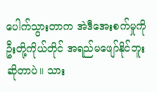ပေါက်သွားတာက အဲဒီအေးစက်မှုကို ဦးတို့ကိုယ်တိုင် အရည်မဖျော်နိုင်ဘူးဆိုတာပဲ။ သား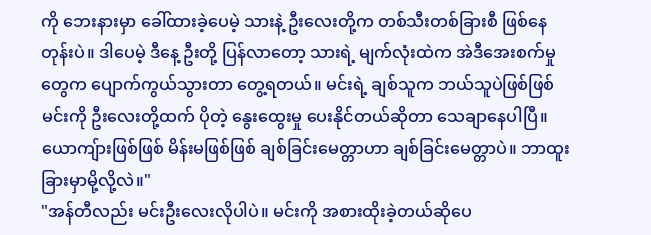ကို ဘေးနားမှာ ခေါ်ထားခဲ့ပေမဲ့ သားနဲ့ ဦးလေးတို့က တစ်သီးတစ်ခြားစီ ဖြစ်နေတုန်းပဲ။ ဒါပေမဲ့ ဒီနေ့ ဦးတို့ ပြန်လာတော့ သားရဲ့ မျက်လုံးထဲက အဲဒီအေးစက်မှုတွေက ပျောက်ကွယ်သွားတာ တွေ့ရတယ်။ မင်းရဲ့ ချစ်သူက ဘယ်သူပဲဖြစ်ဖြစ် မင်းကို ဦးလေးတို့ထက် ပိုတဲ့ နွေးထွေးမှု ပေးနိုင်တယ်ဆိုတာ သေချာနေပါပြီ။ ယောကျ်ားဖြစ်ဖြစ် မိန်းမဖြစ်ဖြစ် ချစ်ခြင်းမေတ္တာဟာ ချစ်ခြင်းမေတ္တာပဲ။ ဘာထူးခြားမှာမို့လို့လဲ။"
"အန်တီလည်း မင်းဦးလေးလိုပါပဲ။ မင်းကို အစားထိုးခဲ့တယ်ဆိုပေ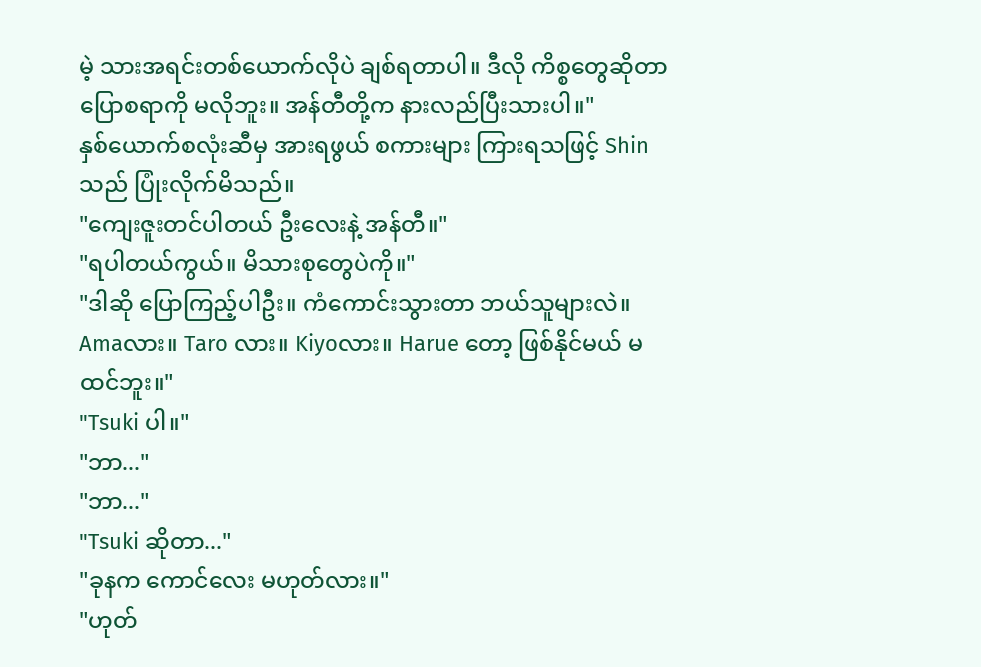မဲ့ သားအရင်းတစ်ယောက်လိုပဲ ချစ်ရတာပါ။ ဒီလို ကိစ္စတွေဆိုတာ ပြောစရာကို မလိုဘူး။ အန်တီတို့က နားလည်ပြီးသားပါ။"
နှစ်ယောက်စလုံးဆီမှ အားရဖွယ် စကားများ ကြားရသဖြင့် Shin သည် ပြုံးလိုက်မိသည်။
"ကျေးဇူးတင်ပါတယ် ဦးလေးနဲ့ အန်တီ။"
"ရပါတယ်ကွယ်။ မိသားစုတွေပဲကို။"
"ဒါဆို ပြောကြည့်ပါဦး။ ကံကောင်းသွားတာ ဘယ်သူများလဲ။ Amaလား။ Taro လား။ Kiyoလား။ Harue တော့ ဖြစ်နိုင်မယ် မထင်ဘူး။"
"Tsuki ပါ။"
"ဘာ..."
"ဘာ..."
"Tsuki ဆိုတာ..."
"ခုနက ကောင်လေး မဟုတ်လား။"
"ဟုတ်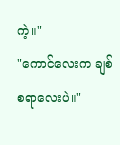ကဲ့။"
"ကောင်လေးက ချစ်စရာလေးပဲ။"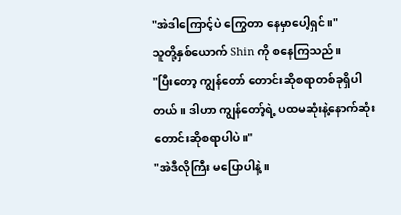"အဲဒါကြောင့်ပဲ ကြွေတာ နေမှာပေါ့ရှင်။"
သူတို့နှစ်ယောက် Shin ကို စနေကြသည်။
"ပြီးတော့ ကျွန်တော် တောင်းဆိုစရာတစ်ခုရှိပါတယ်။ ဒါဟာ ကျွန်တော့်ရဲ့ ပထမဆုံးနဲ့နောက်ဆုံး တောင်းဆိုစရာပါပဲ။"
"အဲဒီလိုကြီး မပြောပါနဲ့။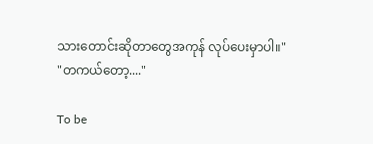သားတောင်းဆိုတာတွေအကုန် လုပ်ပေးမှာပါ။"
"တကယ်တော့...."

To be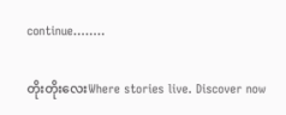continue........

တိုးတိုးလေးWhere stories live. Discover now